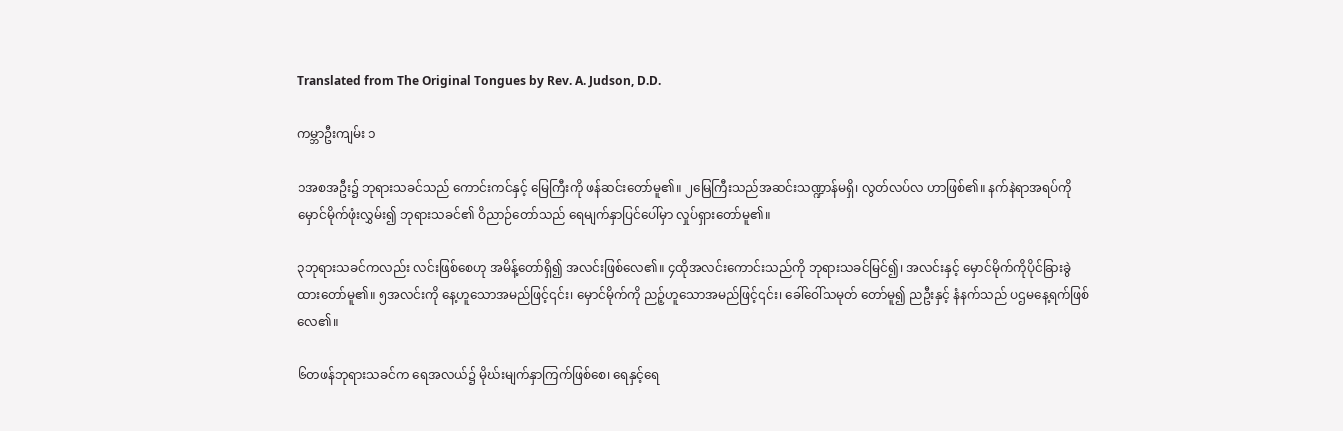Translated from The Original Tongues by Rev. A. Judson, D.D.

ကမ္ဘာဦးကျမ်း ၁

၁အစအဦး၌ ဘုရားသခင်သည် ကောင်းကင်နှင့် မြေကြီးကို ဖန်ဆင်းတော်မူ၏။ ၂မြေကြီးသည်အဆင်းသဏ္ဍာန်မရှိ၊ လွတ်လပ်လ ဟာဖြစ်၏။ နက်နဲရာအရပ်ကို မှောင်မိုက်ဖုံးလွှမ်း၍ ဘုရားသခင်၏ ဝိညာဉ်တော်သည် ရေမျက်နှာပြင်ပေါ်မှာ လှုပ်ရှားတော်မူ၏။

၃ဘုရားသခင်ကလည်း လင်းဖြစ်စေဟု အမိန့်တော်ရှိ၍ အလင်းဖြစ်လေ၏။ ၄ထိုအလင်းကောင်းသည်ကို ဘုရားသခင်မြင်၍၊ အလင်းနှင့် မှောင်မိုက်ကိုပိုင်ခြားခွဲထားတော်မူ၏။ ၅အလင်းကို နေ့ဟူသောအမည်ဖြင့်၎င်း၊ မှောင်မိုက်ကို ညဉ့်ဟူသောအမည်ဖြင့်၎င်း၊ ခေါ်ဝေါ်သမုတ် တော်မူ၍ ညဦးနှင့် နံနက်သည် ပဌမနေ့ရက်ဖြစ်လေ၏။

၆တဖန်ဘုရားသခင်က ရေအလယ်၌ မိုဃ်းမျက်နှာကြက်ဖြစ်စေ၊ ရေနှင့်ရေ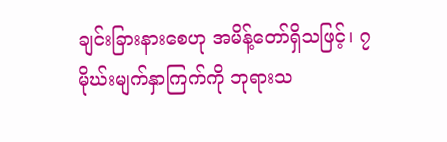ချင်းခြားနားစေဟု အမိန့်တော်ရှိသဖြင့်၊ ၇မိုဃ်းမျက်နှာကြက်ကို ဘုရားသ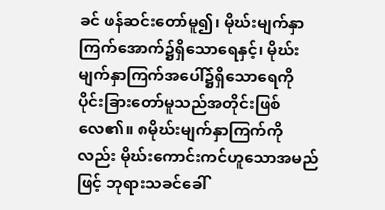ခင် ဖန်ဆင်းတော်မူ၍၊ မိုဃ်းမျက်နှာကြက်အောက်၌ရှိသောရေနှင့်၊ မိုဃ်းမျက်နှာကြက်အပေါ်၌ရှိသောရေကို ပိုင်းခြားတော်မူသည်အတိုင်းဖြစ်လေ၏။ ၈မိုဃ်းမျက်နှာကြက်ကိုလည်း မိုဃ်းကောင်းကင်ဟူသောအမည်ဖြင့် ဘုရားသခင်ခေါ်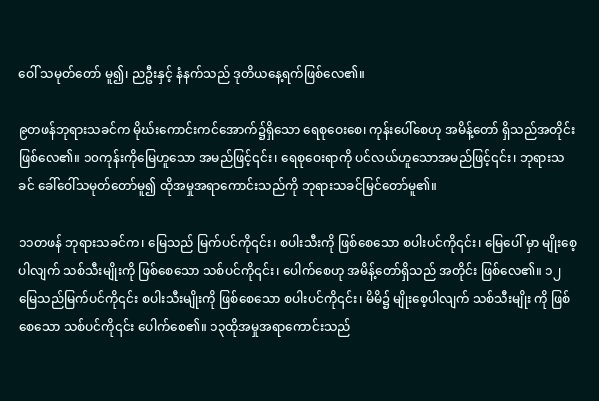ဝေါ် သမုတ်တော် မူ၍၊ ညဦးနှင့် နံနက်သည် ဒုတိယနေ့ရက်ဖြစ်လေ၏။

၉တဖန်ဘုရားသခင်က မိုဃ်းကောင်းကင်အောက်၌ရှိသော ရေစုဝေးစေ၊ ကုန်းပေါ်စေဟု အမိန့်တော် ရှိသည်အတိုင်း ဖြစ်လေ၏။ ၁၀ကုန်းကိုမြေဟူသော အမည်ဖြင့်၎င်း၊ ရေစုဝေးရာကို ပင်လယ်ဟူသောအမည်ဖြင့်၎င်း၊ ဘုရားသခင် ခေါ်ဝေါ်သမုတ်တော်မူ၍ ထိုအမှုအရာကောင်းသည်ကို ဘုရားသခင်မြင်တော်မူ၏။

၁၁တဖန် ဘုရားသခင်က၊ မြေသည် မြက်ပင်ကို၎င်း၊ စပါးသီးကို ဖြစ်စေသော စပါးပင်ကို၎င်း၊ မြေပေါ် မှာ မျိုးစေ့ပါလျက် သစ်သီးမျိုးကို ဖြစ်စေသော သစ်ပင်ကို၎င်း၊ ပေါက်စေဟု အမိန့်တော်ရှိသည် အတိုင်း ဖြစ်လေ၏။ ၁၂မြေသည်မြက်ပင်ကို၎င်း စပါးသီးမျိုးကို ဖြစ်စေသော စပါးပင်ကို၎င်း၊ မိမိ၌ မျိုးစေ့ပါလျက် သစ်သီးမျိုး ကို ဖြစ်စေသော သစ်ပင်ကို၎င်း ပေါက်စေ၏။ ၁၃ထိုအမှုအရာကောင်းသည်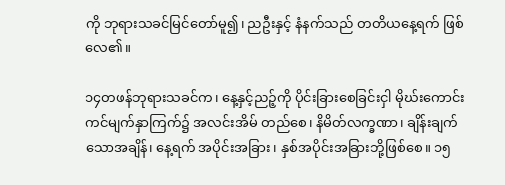ကို ဘုရားသခင်မြင်တော်မူ၍၊ ညဦးနှင့် နံနက်သည် တတိယနေ့ရက် ဖြစ်လေ၏။

၁၄တဖန်ဘုရားသခင်က၊ နေ့နှင့်ညဉ့်ကို ပိုင်းခြားစေခြင်းငှါ မိုဃ်းကောင်းကင်မျက်နှာကြက်၌ အလင်းအိမ် တည်စေ၊ နိမိတ်လက္ခဏာ၊ ချိန်းချက်သောအချိန်၊ နေ့ရက် အပိုင်းအခြား၊ နှစ်အပိုင်းအခြားဘို့ဖြစ်စေ။ ၁၅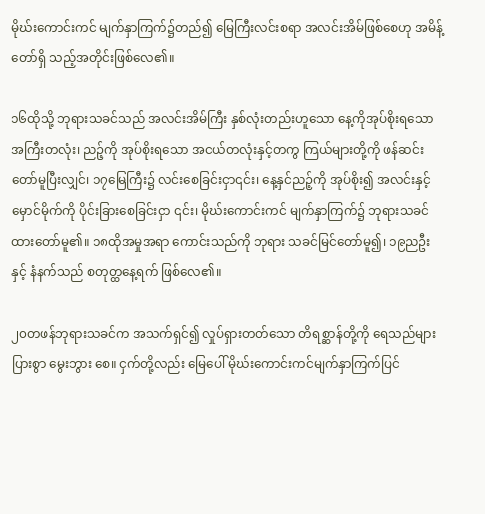မိုဃ်းကောင်းကင် မျက်နှာကြက်၌တည်၍ မြေကြီးလင်းစရာ အလင်းအိမ်ဖြစ်စေဟု အမိန့်တော်ရှိ သည့်အတိုင်းဖြစ်လေ၏။

၁၆ထိုသို့ ဘုရားသခင်သည် အလင်းအိမ်ကြီး နှစ်လုံးတည်းဟူသော နေ့ကိုအုပ်စိုးရသော အကြီးတလုံး၊ ညဉ့်ကို အုပ်စိုးရသော အငယ်တလုံးနှင့်တကွ ကြယ်များတို့ကို ဖန်ဆင်းတော်မူပြီးလျှင်၊ ၁၇မြေကြီး၌ လင်းစေခြင်းငှာ၎င်း၊ နေ့နှင်ညဉ့်ကို အုပ်စိုး၍ အလင်းနှင့်မှောင်မိုက်ကို ပိုင်းခြားစေခြင်းငှာ ၎င်း၊ မိုဃ်းကောင်းကင် မျက်နှာကြက်၌ ဘုရားသခင် ထားတော်မူ၏။ ၁၈ထိုအမှုအရာ ကောင်းသည်ကို ဘုရား သခင်မြင်တော်မူ၍၊ ၁၉ညဦးနှင့် နံနက်သည် စတုတ္ထနေ့ရက် ဖြစ်လေ၏။

၂၀တဖန်ဘုရားသခင်က အသက်ရှင်၍ လှုပ်ရှားတတ်သော တိရစ္ဆာန်တို့ကို ရေသည်များပြားစွာ မွေးဘွား စေ။ ငှက်တို့လည်း မြေပေါ် မိုဃ်းကောင်းကင်မျက်နှာကြက်ပြင်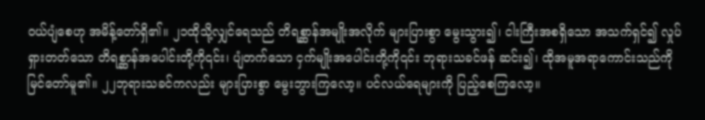ဝယ်ပျံစေဟု အမိန့်တော်ရှိ၏။ ၂၁ထိုသို့လျှင်ရေသည် တိရစ္ဆာန်အမျိုးအလိုက် များပြားစွာ မွေးသွား၍၊ ငါးကြီးအစရှိသော အသက်ရှင်၍ လှုပ်ရှားတတ်သော တိရစ္ဆာန်အပေါင်းတို့ကို၎င်း၊ ပျံတက်သော ငှက်မျိုးအပေါင်းတို့ကို၎င်း ဘုရားသခင်ဖန် ဆင်း၍၊ ထိုအမူအရာကောင်းသည်ကို မြင်တော်မူ၏။ ၂၂ဘုရားသခင်ကလည်း များပြားစွာ မွေးဘွားကြလော့။ ပင်လယ်ရေများကို ပြည့်စေကြလော့။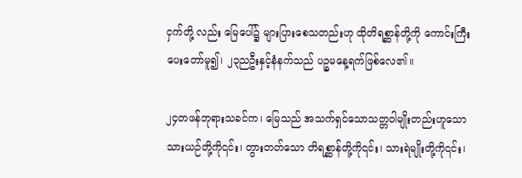ငှက်တို့ လည်း မြေပေါ်၌ များပြားစေသတည်းဟု ထိုတိရစ္ဆာန်တို့ကို ကောင်းကြီးပေးတော်မူ၍၊ ၂၃ညဦးနှင့်နံနက်သည် ပဉ္စမနေ့ရက်ဖြစ်လေ၏။

၂၄တဖန်ဘုရားသခင်က၊ မြေသည် အသက်ရှင်သောသတ္တဝါမျိုးတည်းဟူသော သားယဉ်တို့ကို၎င်း၊ တွားတတ်သော တိရစ္ဆာန်တို့ကို၎င်း၊ သားရဲမျိုးတို့ကို၎င်း၊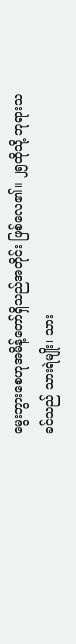မွေးဘွားစေဟုအမိန့်တော်ရှိသည်အတိုင်း ဖြစ်လေ၏။ ၂၅ထိုသို့ ဘုရားသခင်သည် သားရဲမျိုး၊ သား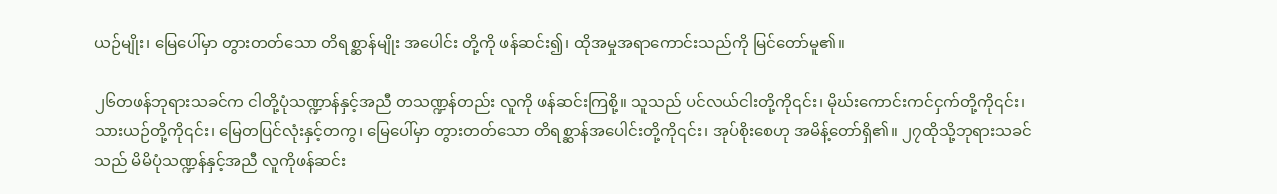ယဉ်မျိုး၊ မြေပေါ်မှာ တွားတတ်သော တိရစ္ဆာန်မျိုး အပေါင်း တို့ကို ဖန်ဆင်း၍၊ ထိုအမှုအရာကောင်းသည်ကို မြင်တော်မူ၏။

၂၆တဖန်ဘုရားသခင်က ငါတို့ပုံသဏ္ဍာန်နှင့်အညီ တသဏ္ဍန်တည်း လူကို ဖန်ဆင်းကြစို့။ သူသည် ပင်လယ်ငါးတို့ကို၎င်း၊ မိုဃ်းကောင်းကင်ငှက်တို့ကို၎င်း၊ သားယဉ်တို့ကို၎င်း၊ မြေတပြင်လုံးနှင့်တကွ၊ မြေပေါ်မှာ တွားတတ်သော တိရစ္ဆာန်အပေါင်းတို့ကို၎င်း၊ အုပ်စိုးစေဟု အမိန့်တော်ရှိ၏။ ၂၇ထိုသို့ဘုရားသခင်သည် မိမိပုံသဏ္ဍန်နှင့်အညီ လူကိုဖန်ဆင်း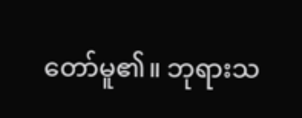တော်မူ၏။ ဘုရားသ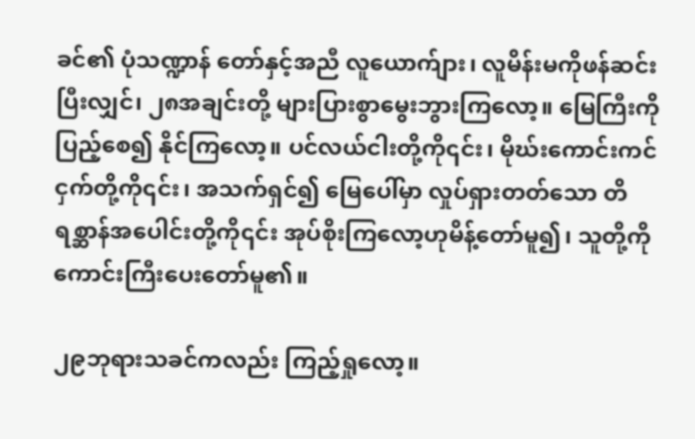ခင်၏ ပုံသဏ္ဍာန် တော်နှင့်အညီ လူယောက်ျား၊ လူမိန်းမကိုဖန်ဆင်းပြီးလျှင်၊ ၂၈အချင်းတို့ များပြားစွာမွေးဘွားကြလော့။ မြေကြီးကို ပြည့်စေ၍ နိုင်ကြလော့။ ပင်လယ်ငါးတို့ကို၎င်း၊ မိုဃ်းကောင်းကင်ငှက်တို့ကို၎င်း၊ အသက်ရှင်၍ မြေပေါ်မှာ လှုပ်ရှားတတ်သော တိရစ္ဆာန်အပေါင်းတို့ကို၎င်း အုပ်စိုးကြလော့ဟုမိန့်တော်မူ၍၊ သူတို့ကိုကောင်းကြီးပေးတော်မူ၏။

၂၉ဘုရားသခင်ကလည်း ကြည့်ရှုလော့။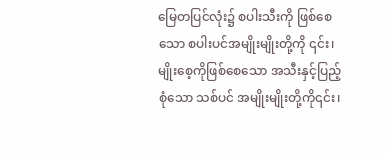မြေတပြင်လုံး၌ စပါးသီးကို ဖြစ်စေသော စပါးပင်အမျိုးမျိုးတို့ကို ၎င်း၊ မျိုးစေ့ကိုဖြစ်စေသော အသီးနှင့်ပြည့်စုံသော သစ်ပင် အမျိုးမျိုးတို့ကို၎င်း၊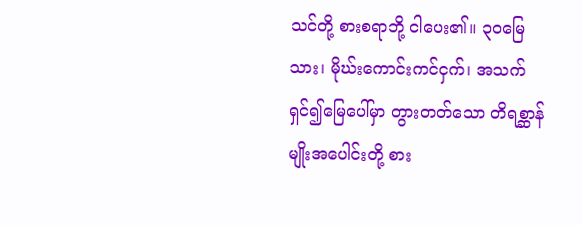သင်တို့ စားစရာဘို့ ငါပေး၏။ ၃၀မြေသား၊ မိုဃ်းကောင်းကင်ငှက်၊ အသက်ရှင်၍မြေပေါ်မှာ တွားတတ်သော တိရစ္ဆာန်မျိုးအပေါင်းတို့ စား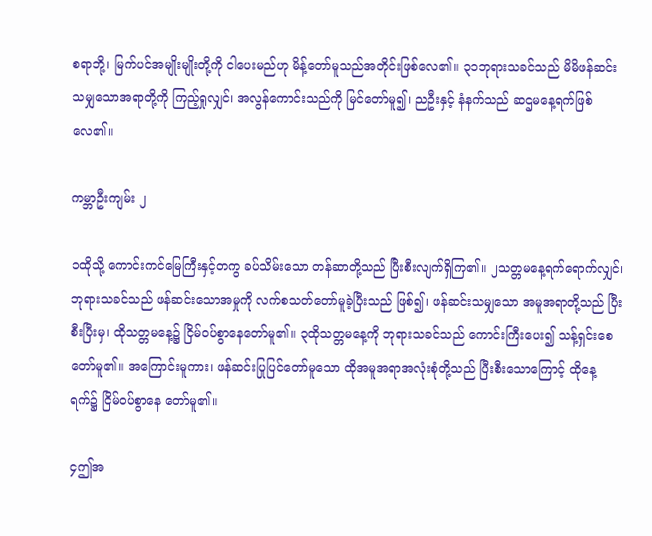စရာဘို့၊ မြက်ပင်အမျိုးမျိုးတို့ကို ငါပေးမည်ဟု မိန့်တော်မူသည်အတိုင်းဖြစ်လေ၏။ ၃၁ဘုရားသခင်သည် မိမိဖန်ဆင်းသမျှသောအရာတို့ကို ကြည့်ရှုလျှင်၊ အလွန်ကောင်းသည်ကို မြင်တော်မူ၍၊ ညဦးနှင့် နံနက်သည် ဆဌမနေ့ရက်ဖြစ်လေ၏။

ကမ္ဘာဦးကျမ်း ၂

၁ထိုသို့ ကောင်းကင်မြေကြီးနှင့်တကွ ခပ်သိမ်းသော တန်ဆာတို့သည် ပြီးစီးလျက်ရှိကြ၏။ ၂သတ္တမနေ့ရက်ရောက်လျှင်၊ ဘုရားသခင်သည် ဖန်ဆင်းသောအမှုကို လက်စသတ်တော်မူခဲ့ပြီးသည် ဖြစ်၍၊ ဖန်ဆင်းသမျှသော အမူအရာတို့သည် ပြီးစီးပြီးမှ၊ ထိုသတ္တမနေ့၌ ငြိမ်ဝပ်စွာနေတော်မူ၏။ ၃ထိုသတ္တမနေ့ကို ဘုရားသခင်သည် ကောင်းကြီးပေး၍ သန့်ရှင်းစေတော်မူ၏။ အကြောင်းမူကား၊ ဖန်ဆင်းပြုပြင်တော်မူသော ထိုအမူအရာအလုံးစုံတို့သည် ပြီးစီးသောကြောင့် ထိုနေ့ရက်၌ ငြိမ်ဝပ်စွာနေ တော်မူ၏။

၄ဤအ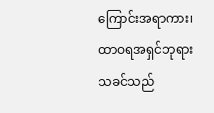ကြောင်းအရာကား၊ ထာဝရအရှင်ဘုရားသခင်သည်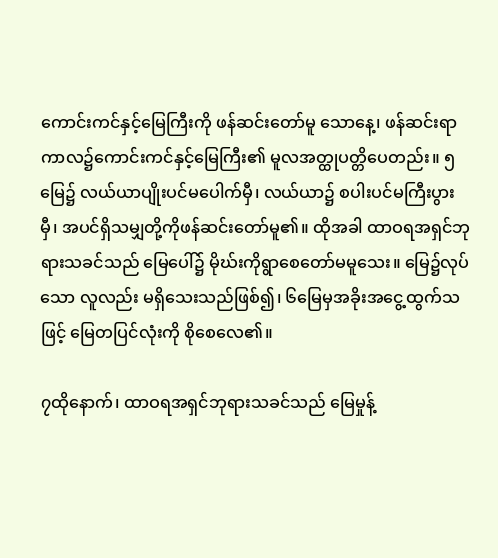ကောင်းကင်နှင့်မြေကြီးကို ဖန်ဆင်းတော်မူ သောနေ့၊ ဖန်ဆင်းရာကာလ၌ကောင်းကင်နှင့်မြေကြီး၏ မူလအတ္ထုပတ္တိပေတည်း။ ၅မြေ၌ လယ်ယာပျိုးပင်မပေါက်မှီ၊ လယ်ယာ၌ စပါးပင်မကြီးပွားမှီ၊ အပင်ရှိသမျှတို့ကိုဖန်ဆင်းတော်မူ၏။ ထိုအခါ ထာဝရအရှင်ဘုရားသခင်သည် မြေပေါ်၌ မိုဃ်းကိုရွာစေတော်မမူသေး။ မြေ၌လုပ်သော လူလည်း မရှိသေးသည်ဖြစ်၍၊ ၆မြေမှအခိုးအငွေ့ထွက်သဖြင့် မြေတပြင်လုံးကို စိုစေလေ၏။

၇ထိုနောက်၊ ထာဝရအရှင်ဘုရားသခင်သည် မြေမှုန့်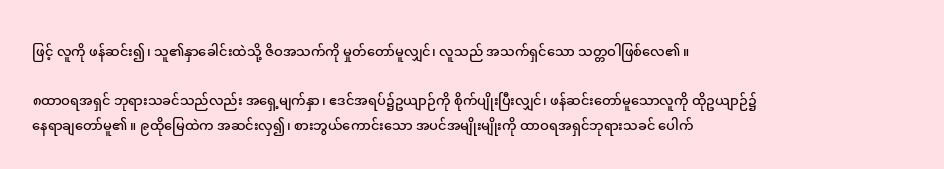ဖြင့် လူကို ဖန်ဆင်း၍၊ သူ၏နှာခေါင်းထဲသို့ ဇိဝအသက်ကို မှုတ်တော်မူလျှင်၊ လူသည် အသက်ရှင်သော သတ္တဝါဖြစ်လေ၏။

၈ထာဝရအရှင် ဘုရားသခင်သည်လည်း အရှေ့မျက်နှာ၊ ဧဒင်အရပ်၌ဥယျာဉ်ကို စိုက်ပျိုးပြီးလျှင်၊ ဖန်ဆင်းတော်မူသောလူကို ထိုဥယျာဉ်၌ နေရာချတော်မူ၏။ ၉ထိုမြေထဲက အဆင်းလှ၍၊ စားဘွယ်ကောင်းသော အပင်အမျိုးမျိုးကို ထာဝရအရှင်ဘုရားသခင် ပေါက်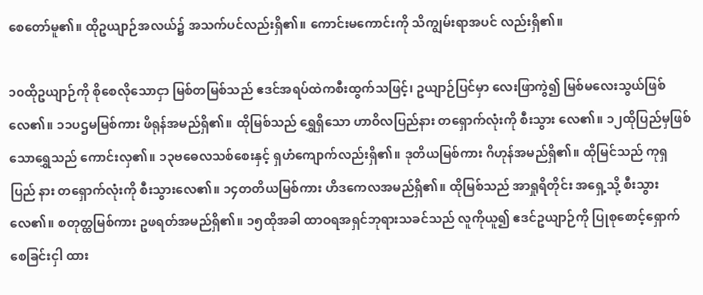စေတော်မူ၏။ ထိုဥယျာဉ်အလယ်၌ အသက်ပင်လည်းရှိ၏။ ကောင်းမကောင်းကို သိကျွမ်းရာအပင် လည်းရှိ၏။

၁၀ထိုဥယျာဉ်ကို စိုစေလိုသောငှာ မြစ်တမြစ်သည် ဧဒင်အရပ်ထဲကစီးထွက်သဖြင့်၊ ဥယျာဉ်ပြင်မှာ လေးဖြာကွဲ၍ မြစ်မလေးသွယ်ဖြစ်လေ၏။ ၁၁ပဌမမြစ်ကား ဖိရုန်အမည်ရှိ၏။ ထိုမြစ်သည် ရွှေရှိသော ဟာဝိလပြည်နား တရှောက်လုံးကို စီးသွား လေ၏။ ၁၂ထိုပြည်မှဖြစ်သောရွှေသည် ကောင်းလှ၏။ ၁၃ဗဓေလသစ်စေးနှင့် ရှဟံကျောက်လည်းရှိ၏။ ဒုတိယမြစ်ကား ဂိဟုန်အမည်ရှိ၏။ ထိုမြင်သည် ကုရှပြည် နား တရှောက်လုံးကို စီးသွားလေ၏။ ၁၄တတိယမြစ်ကား ဟိဒကေလအမည်ရှိ၏။ ထိုမြစ်သည် အာရှုရိတိုင်း အရှေ့သို့ စီးသွားလေ၏။ စတုတ္ထမြစ်ကား ဥဖရတ်အမည်ရှိ၏။ ၁၅ထိုအခါ ထာဝရအရှင်ဘုရားသခင်သည် လူကိုယူ၍ ဧဒင်ဥယျာဉ်ကို ပြုစုစောင့်ရှောက်စေခြင်းငှါ ထား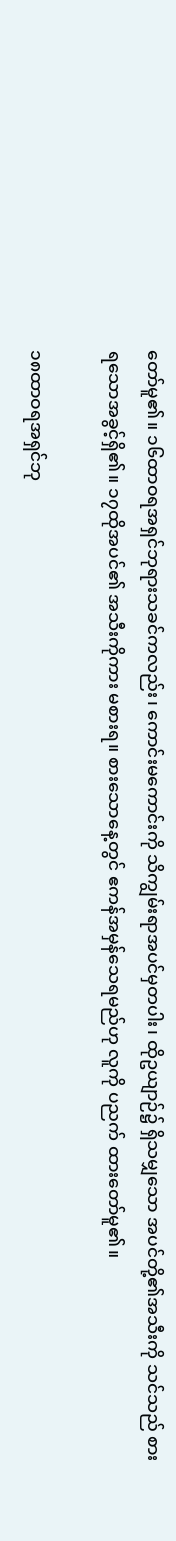တော်မူ၏။ ၁၆ထာဝရအရှင်ဘုရားသခင်ကလည်း၊ ကောင်းမကောင်းကို သိကျွမ်းရာအပင်မှတပါး၊ ထိုဥယျာဉ်၌ ရှိသမျှသော အပင်တို့၏အသီးကို သင်သည် စားရသောအခွင့်ရှိ၏။ ၁၇ထိုအပင်၏ အသီးကိုကား မစားရ။ စားသောနေ့တွင် ဧကန်အမှန်သေရမည်ဟု လူကို ပညက် ထားတော်မူ၏။

၁၈ထာဝရအရှင်ဘု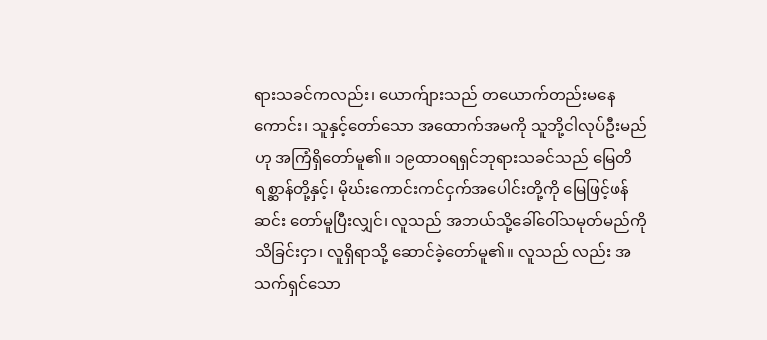ရားသခင်ကလည်း၊ ယောက်ျားသည် တယောက်တည်းမနေကောင်း၊ သူနှင့်တော်သော အထောက်အမကို သူဘို့ငါလုပ်ဦးမည်ဟု အကြံရှိတော်မူ၏။ ၁၉ထာဝရရှင်ဘုရားသခင်သည် မြေတိရစ္ဆာန်တို့နှင့်၊ မိုဃ်းကောင်းကင်ငှက်အပေါင်းတို့ကို မြေဖြင့်ဖန်ဆင်း တော်မူပြီးလျှင်၊ လူသည် အဘယ်သို့ခေါ်ဝေါ်သမုတ်မည်ကို သိခြင်းငှာ၊ လူရှိရာသို့ ဆောင်ခဲ့တော်မူ၏။ လူသည် လည်း အသက်ရှင်သော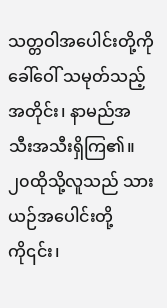သတ္တဝါအပေါင်းတို့ကို ခေါ်ဝေါ် သမုတ်သည့်အတိုင်း၊ နာမည်အသီးအသီးရှိကြ၏။ ၂၀ထိုသို့လူသည် သားယဉ်အပေါင်းတို့ကို၎င်း၊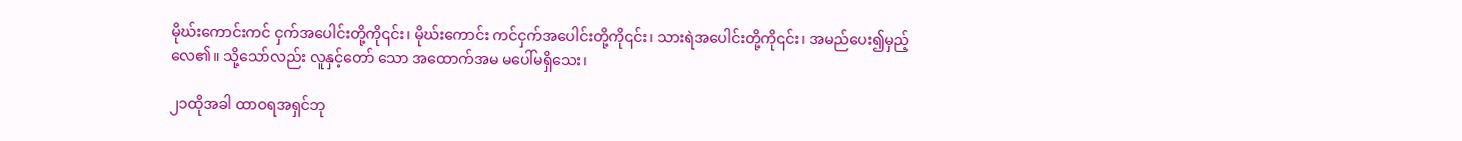မိုဃ်းကောင်းကင် ငှက်အပေါင်းတို့ကို၎င်း၊ မိုဃ်းကောင်း ကင်ငှက်အပေါင်းတို့ကို၎င်း၊ သားရဲအပေါင်းတို့ကို၎င်း၊ အမည်ပေး၍မှည့်လေ၏။ သို့သော်လည်း လူနှင့်တော် သော အထောက်အမ မပေါ်မရှိသေး၊

၂၁ထိုအခါ ထာဝရအရှင်ဘု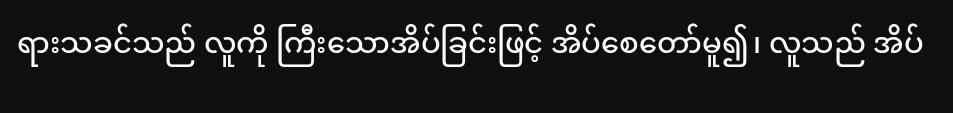ရားသခင်သည် လူကို ကြီးသောအိပ်ခြင်းဖြင့် အိပ်စေတော်မူ၍၊ လူသည် အိပ်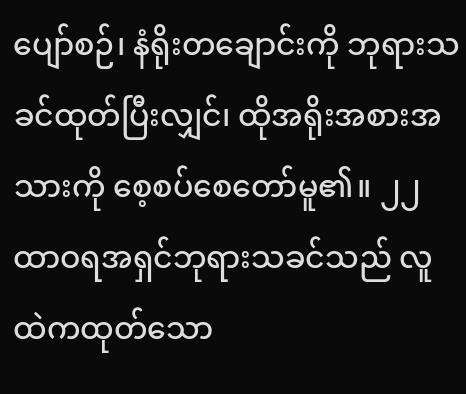ပျော်စဉ်၊ နံရိုးတချောင်းကို ဘုရားသခင်ထုတ်ပြီးလျှင်၊ ထိုအရိုးအစားအသားကို စေ့စပ်စေတော်မူ၏။ ၂၂ထာဝရအရှင်ဘုရားသခင်သည် လူထဲကထုတ်သော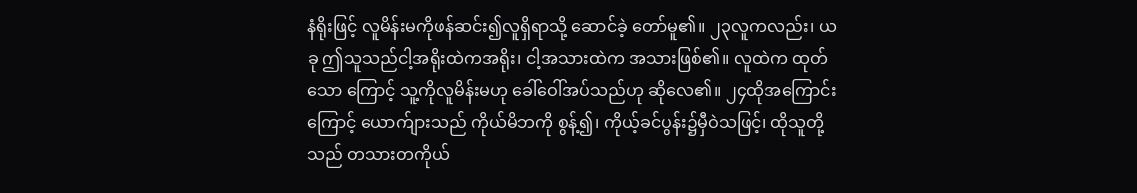နံရိုးဖြင့် လူမိန်းမကိုဖန်ဆင်း၍လူရှိရာသို့ ဆောင်ခဲ့ တော်မူ၏။ ၂၃လူကလည်း၊ ယခု ဤသူသည်ငါ့အရိုးထဲကအရိုး၊ ငါ့အသားထဲက အသားဖြစ်၏။ လူထဲက ထုတ်သော ကြောင့် သူ့ကိုလူမိန်းမဟု ခေါ်ဝေါ်အပ်သည်ဟု ဆိုလေ၏။ ၂၄ထိုအကြောင်းကြောင့် ယောက်ျားသည် ကိုယ်မိဘကို စွန့်၍၊ ကိုယ့်ခင်ပွန်း၌မှီဝဲသဖြင့်၊ ထိုသူတို့သည် တသားတကိုယ်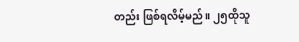တည်း ဖြစ်ရလိမ့်မည်။ ၂၅ထိုသူ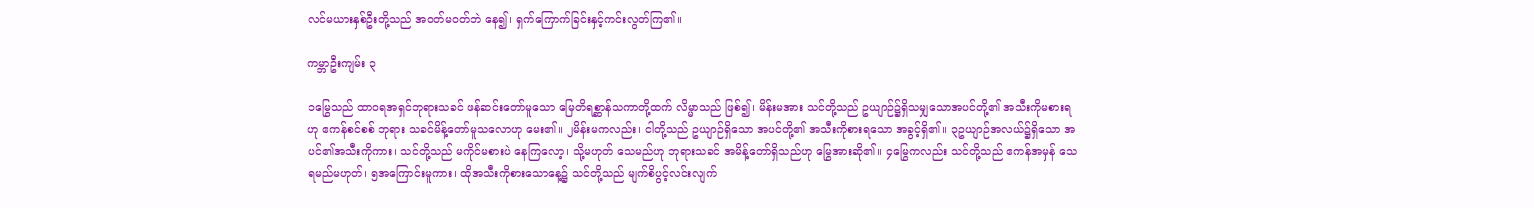လင်မယားနှစ်ဦးတို့သည် အဝတ်မဝတ်ဘဲ နေ၍၊ ရှက်ကြောက်ခြင်းနှင့်ကင်းလွတ်ကြ၏။

ကမ္ဘာဦးကျမ်း ၃

၁မြွေသည် ထာဝရအရှင်ဘုရားသခင် ဖန်ဆင်းတော်မူသော မြေတိရစ္ဆာန်သကာတို့ထက် လိမ္မာသည် ဖြစ်၍၊ မိန်းမအား သင်တို့သည် ဥယျာဉ်၌ရှိသမျှသောအပင်တို့၏ အသီးကိုမစားရဟု ဧကန်စင်စစ် ဘုရား သခင်မိန့်တော်မူသလောဟု မေး၏။ ၂မိန်းမကလည်း၊ ငါတို့သည် ဥယျာဉ်ရှိသော အပင်တို့၏ အသီးကိုစားရသော အခွင့်ရှိ၏။ ၃ဥယျာဉ်အလယ်၌ရှိသော အပင်၏အသီးကိုကား၊ သင်တို့သည် မကိုင်မစားပဲ နေကြလော့၊ သို့မဟုတ် သေမည်ဟု ဘုရားသခင် အမိန့်တော်ရှိသည်ဟု မြွေအားဆို၏။ ၄မြွေကလည်း သင်တို့သည် ဧကန်အမှန် သေရမည်မဟုတ်၊ ၅အကြောင်းမူကား၊ ထိုအသီးကိုစားသောနေ့၌ သင်တို့သည် မျက်စိပွင့်လင်းလျက်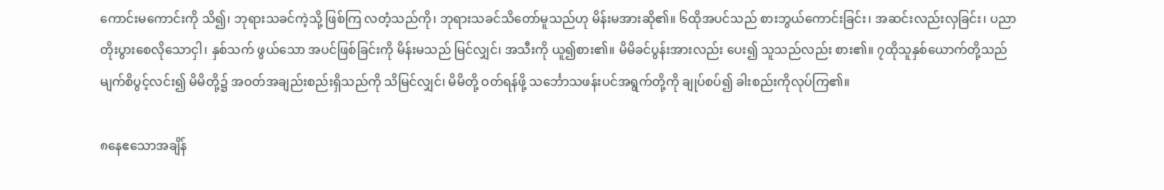ကောင်းမကောင်းကို သိ၍၊ ဘုရားသခင်ကဲ့သို့ ဖြစ်ကြ လတံ့သည်ကို၊ ဘုရားသခင်သိတော်မူသည်ဟု မိန်းမအားဆို၏။ ၆ထိုအပင်သည် စားဘွယ်ကောင်းခြင်း၊ အဆင်းလည်းလှခြင်း၊ ပညာတိုးပွားစေလိုသောငှါ၊ နှစ်သက် ဖွယ်သော အပင်ဖြစ်ခြင်းကို မိန်းမသည် မြင်လျှင်၊ အသီးကို ယူ၍စား၏။ မိမိခင်ပွန်းအားလည်း ပေး၍ သူသည်လည်း စား၏။ ၇ထိုသူနှစ်ယောက်တို့သည် မျက်စိပွင့်လင်း၍ မိမိတို့၌ အဝတ်အချည်းစည်းရှိသည်ကို သိမြင်လျှင်၊ မိမိတို့ ဝတ်ရန်ဖို့ သင်္ဘောသဖန်းပင်အရွက်တို့ကို ချုပ်စပ်၍ ခါးစည်းကိုလုပ်ကြ၏။

၈နေဧသောအချိန်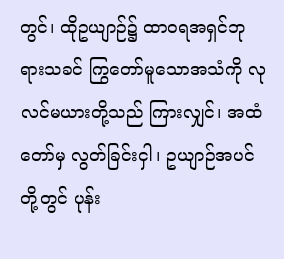တွင်၊ ထိုဥယျာဉ်၌ ထာဝရအရှင်ဘုရားသခင် ကြွတော်မူသောအသံကို လုလင်မယားတို့သည် ကြားလျှင်၊ အထံတော်မှ လွတ်ခြင်းငှါ၊ ဥယျာဉ်အပင် တို့တွင် ပုန်း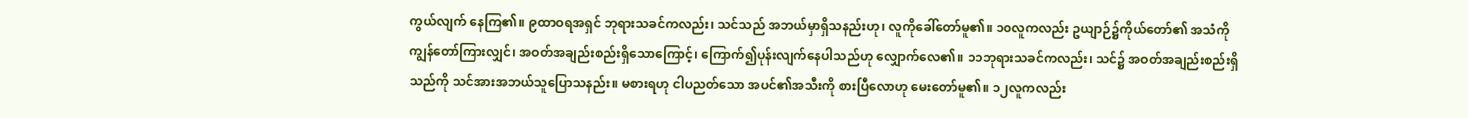ကွယ်လျက် နေကြ၏။ ၉ထာဝရအရှင် ဘုရားသခင်ကလည်း၊ သင်သည် အဘယ်မှာရှိသနည်းဟု၊ လူကိုခေါ်တော်မူ၏။ ၁၀လူကလည်း ဥယျာဉ်၌ကိုယ်တော်၏ အသံကို ကျွန်တော်ကြားလျှင်၊ အဝတ်အချည်းစည်းရှိသောကြောင့်၊ ကြောက်၍ပုန်းလျက်နေပါသည်ဟု လျှောက်လေ၏။ ၁၁ဘုရားသခင်ကလည်း၊ သင်၌ အဝတ်အချည်းစည်းရှိသည်ကို သင်အားအဘယ်သူပြောသနည်း။ မစားရဟု ငါပညတ်သော အပင်၏အသီးကို စားပြီလောဟု မေးတော်မူ၏။ ၁၂လူကလည်း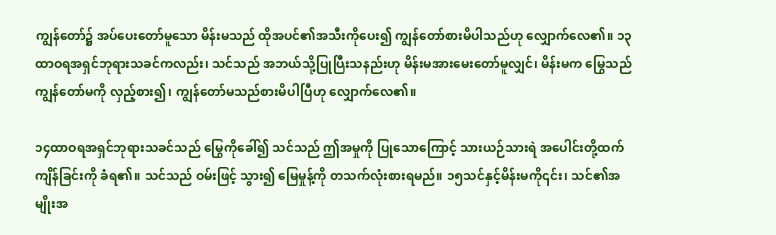ကျွန်တော်၌ အပ်ပေးတော်မူသော မိန်းမသည် ထိုအပင်၏အသီးကိုပေး၍ ကျွန်တော်စားမိပါသည်ဟု လျှောက်လေ၏။ ၁၃ထာဝရအရှင်ဘုရားသခင်ကလည်း၊ သင်သည် အဘယ်သို့ပြုပြီးသနည်းဟု မိန်းမအားမေးတော်မူလျှင်၊ မိန်းမက မြွေသည် ကျွန်တော်မကို လှည့်စား၍၊ ကျွန်တော်မသည်စားမိပါပြီဟု လျှောက်လေ၏။

၁၄ထာဝရအရှင်ဘုရားသခင်သည် မြွေကိုခေါ်၍ သင်သည် ဤအမှုကို ပြုသောကြောင့် သားယဉ်သားရဲ အပေါင်းတို့ထက် ကျိန်ခြင်းကို ခံရ၏။ သင်သည် ဝမ်းဖြင့် သွား၍ မြေမှုန့်ကို တသက်လုံးစားရမည်။ ၁၅သင်နှင့်မိန်းမကို၎င်း၊ သင်၏အမျိုးအ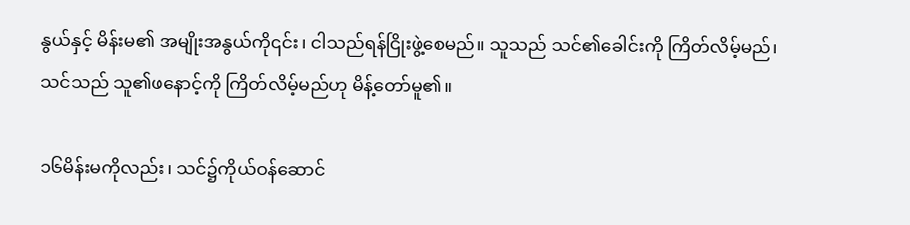နွယ်နှင့် မိန်းမ၏ အမျိုးအနွယ်ကို၎င်း၊ ငါသည်ရန်ငြိုးဖွဲ့စေမည်။ သူသည် သင်၏ခေါင်းကို ကြိတ်လိမ့်မည်၊ သင်သည် သူ၏ဖနောင့်ကို ကြိတ်လိမ့်မည်ဟု မိန့်တော်မူ၏။

၁၆မိန်းမကိုလည်း၊ သင်၌ကိုယ်ဝန်ဆောင်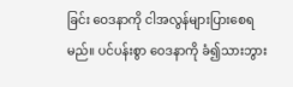ခြင်း ဝေဒနာကို ငါအလွန်များပြားစေရမည်။ ပင်ပန်းစွာ ဝေဒနာကို ခံ၍သားဘွား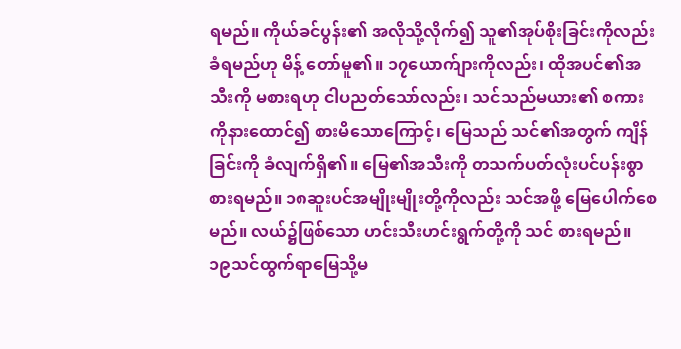ရမည်။ ကိုယ်ခင်ပွန်း၏ အလိုသို့လိုက်၍ သူ၏အုပ်စိုးခြင်းကိုလည်း ခံရမည်ဟု မိန့် တော်မူ၏။ ၁၇ယောက်ျားကိုလည်း၊ ထိုအပင်၏အသီးကို မစားရဟု ငါပညတ်သော်လည်း၊ သင်သည်မယား၏ စကားကိုနားထောင်၍ စားမိသောကြောင့်၊ မြေသည် သင်၏အတွက် ကျိန်ခြင်းကို ခံလျက်ရှိ၏။ မြေ၏အသီးကို တသက်ပတ်လုံးပင်ပန်းစွာ စားရမည်။ ၁၈ဆူးပင်အမျိုးမျိုးတို့ကိုလည်း သင်အဖို့ မြေပေါက်စေမည်။ လယ်၌ဖြစ်သော ဟင်းသီးဟင်းရွက်တို့ကို သင် စားရမည်။ ၁၉သင်ထွက်ရာမြေသို့မ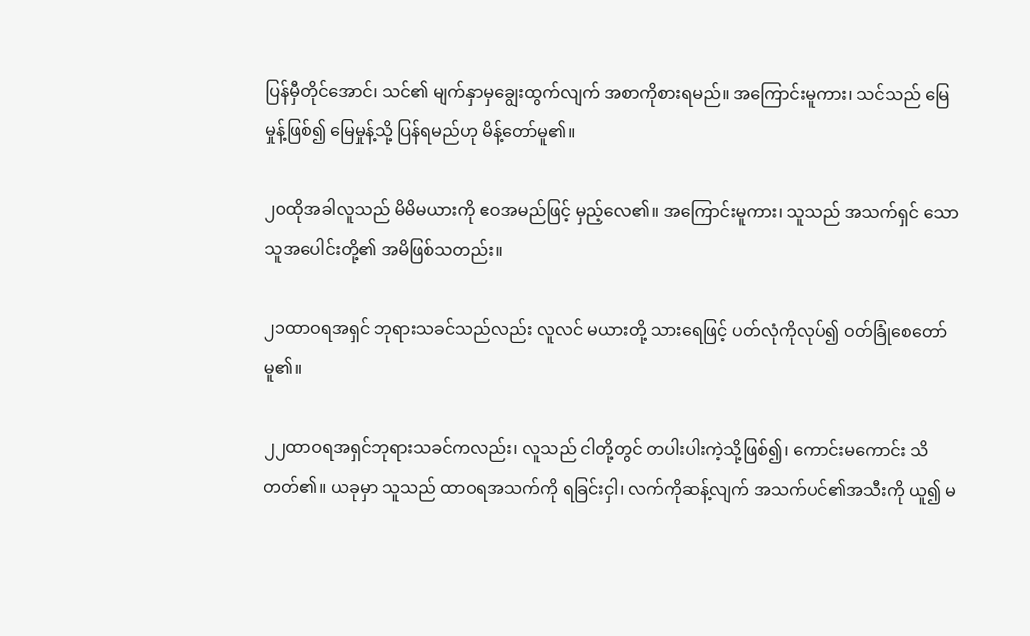ပြန်မှီတိုင်အောင်၊ သင်၏ မျက်နှာမှချွေးထွက်လျက် အစာကိုစားရမည်။ အကြောင်းမူကား၊ သင်သည် မြေမှုန့်ဖြစ်၍ မြေမှုန့်သို့ ပြန်ရမည်ဟု မိန့်တော်မူ၏။

၂၀ထိုအခါလူသည် မိမိမယားကို ဧဝအမည်ဖြင့် မှည့်လေ၏။ အကြောင်းမူကား၊ သူသည် အသက်ရှင် သော သူအပေါင်းတို့၏ အမိဖြစ်သတည်း။

၂၁ထာဝရအရှင် ဘုရားသခင်သည်လည်း လူလင် မယားတို့ သားရေဖြင့် ပတ်လုံကိုလုပ်၍ ဝတ်ခြုံစေတော် မူ၏။

၂၂ထာဝရအရှင်ဘုရားသခင်ကလည်း၊ လူသည် ငါတို့တွင် တပါးပါးကဲ့သို့ဖြစ်၍၊ ကောင်းမကောင်း သိတတ်၏။ ယခုမှာ သူသည် ထာဝရအသက်ကို ရခြင်းငှါ၊ လက်ကိုဆန့်လျက် အသက်ပင်၏အသီးကို ယူ၍ မ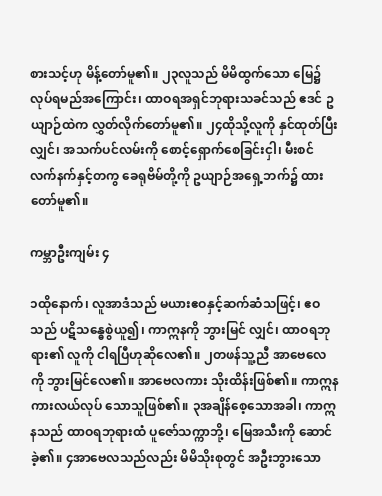စားသင့်ဟု မိန့်တော်မူ၏။ ၂၃လူသည် မိမိထွက်သော မြေ၌ လုပ်ရမည်အကြောင်း၊ ထာဝရအရှင်ဘုရားသခင်သည် ဧဒင် ဥယျာဉ်ထဲက လွှတ်လိုက်တော်မူ၏။ ၂၄ထိုသို့လူကို နှင်ထုတ်ပြီးလျှင်၊ အသက်ပင်လမ်းကို စောင့်ရှောက်စေခြင်းငှါ၊ မီးစင်လက်နက်နှင့်တကွ ခေရုဗိမ်တို့ကို ဥယျာဉ်အရှေ့ဘက်၌ ထားတော်မူ၏။

ကမ္ဘာဦးကျမ်း ၄

၁ထိုနောက်၊ လူအာဒံသည် မယားဧဝနှင့်ဆက်ဆံသဖြင့်၊ ဧဝသည် ပဋိသန္ဓေစွဲယူ၍၊ ကာဣနကို ဘွားမြင် လျှင်၊ ထာဝရဘုရား၏ လူကို ငါရပြီဟုဆိုလေ၏။ ၂တဖန်သူ့ညီ အာဗေလေကို ဘွားမြင်လေ၏။ အာဗေလကား သိုးထိန်းဖြစ်၏။ ကာဣနကားလယ်လုပ် သောသူဖြစ်၏။ ၃အချိန်စေ့သောအခါ၊ ကာဣနသည် ထာဝရဘုရားထံ ပူဇော်သက္ကာဘို့၊ မြေအသီးကို ဆောင်ခဲ့၏။ ၄အာဗေလသည်လည်း မိမိသိုးစုတွင် အဦးဘွားသော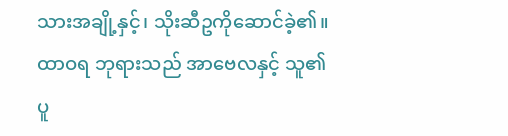သားအချို့နှင့်၊ သိုးဆီဥကိုဆောင်ခဲ့၏။ ထာဝရ ဘုရားသည် အာဗေလနှင့် သူ၏ပူ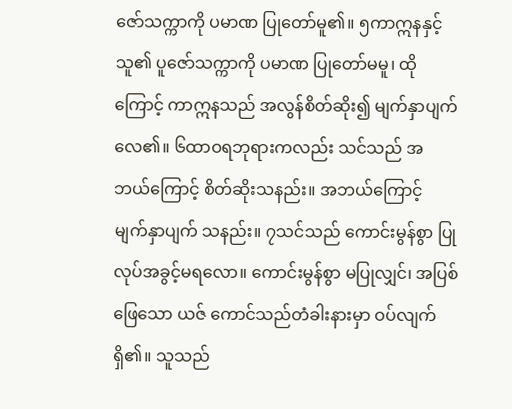ဇော်သက္ကာကို ပမာဏ ပြုတော်မူ၏။ ၅ကာဣနနှင့်သူ၏ ပူဇော်သက္ကာကို ပမာဏ ပြုတော်မမူ၊ ထိုကြောင့် ကာဣနသည် အလွန်စိတ်ဆိုး၍ မျက်နှာပျက်လေ၏။ ၆ထာဝရဘုရားကလည်း သင်သည် အဘယ်ကြောင့် စိတ်ဆိုးသနည်း။ အဘယ်ကြောင့် မျက်နှာပျက် သနည်း။ ၇သင်သည် ကောင်းမွန်စွာ ပြုလုပ်အခွင့်မရလော။ ကောင်းမွန်စွာ မပြုလျှင်၊ အပြစ်ဖြေသော ယဇ် ကောင်သည်တံခါးနားမှာ ဝပ်လျက်ရှိ၏။ သူသည်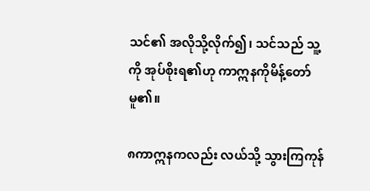သင်၏ အလိုသို့လိုက်၍၊ သင်သည် သူ့ကို အုပ်စိုးရ၏ဟု ကာဣနကိုမိန့်တော်မူ၏။

၈ကာဣနကလည်း လယ်သို့ သွားကြကုန်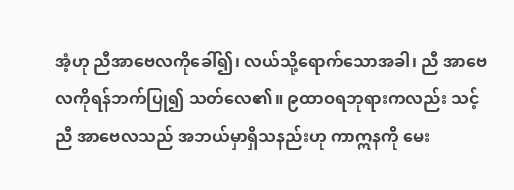အံ့ဟု ညီအာဗေလကိုခေါ်၍၊ လယ်သို့ရောက်သောအခါ၊ ညီ အာဗေလကိုရန်ဘက်ပြု၍ သတ်လေ၏။ ၉ထာဝရဘုရားကလည်း သင့်ညီ အာဗေလသည် အဘယ်မှာရှိသနည်းဟု ကာဣနကို မေး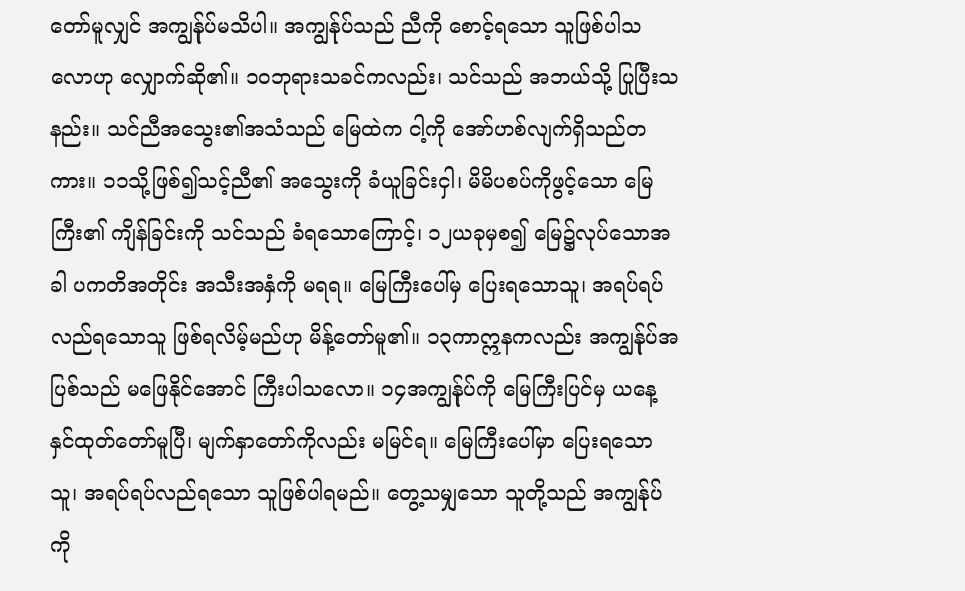တော်မူလျှင် အကျွန်ုပ်မသိပါ။ အကျွန်ုပ်သည် ညီကို စောင့်ရသော သူဖြစ်ပါသလောဟု လျှောက်ဆို၏။ ၁၀ဘုရားသခင်ကလည်း၊ သင်သည် အဘယ်သို့ ပြုပြီးသနည်း။ သင်ညီအသွေး၏အသံသည် မြေထဲက ငါ့ကို အော်ဟစ်လျက်ရှိသည်တကား။ ၁၁သို့ဖြစ်၍သင့်ညီ၏ အသွေးကို ခံယူခြင်းငှါ၊ မိမိပစပ်ကိုဖွင့်သော မြေကြီး၏ ကျိန်ခြင်းကို သင်သည် ခံရသောကြောင့်၊ ၁၂ယခုမှစ၍ မြေ၌လုပ်သောအခါ ပကတိအတိုင်း အသီးအနှံကို မရရ။ မြေကြီးပေါ်မှ ပြေးရသောသူ၊ အရပ်ရပ်လည်ရသောသူ ဖြစ်ရလိမ့်မည်ဟု မိန့်တော်မူ၏။ ၁၃ကာဣနကလည်း အကျွန်ုပ်အပြစ်သည် မဖြေနိုင်အောင် ကြီးပါသလော။ ၁၄အကျွန်ုပ်ကို မြေကြီးပြင်မှ ယနေ့နှင်ထုတ်တော်မူပြီ၊ မျက်နှာတော်ကိုလည်း မမြင်ရ။ မြေကြီးပေါ်မှာ ပြေးရသောသူ၊ အရပ်ရပ်လည်ရသော သူဖြစ်ပါရမည်။ တွေ့သမျှသော သူတို့သည် အကျွန်ုပ်ကို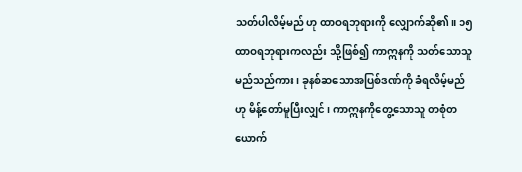သတ်ပါလိမ့်မည် ဟု ထာဝရဘုရားကို လျှောက်ဆို၏။ ၁၅ထာဝရဘုရားကလည်း သို့ဖြစ်၍ ကာဣနကို သတ်သောသူမည်သည်ကား၊ ခုနစ်ဆသောအပြစ်ဒဏ်ကို ခံရလိမ့်မည်ဟု မိန့်တော်မူပြီးလျှင်၊ ကာဣနကိုတွေ့သောသူ တစုံတယောက်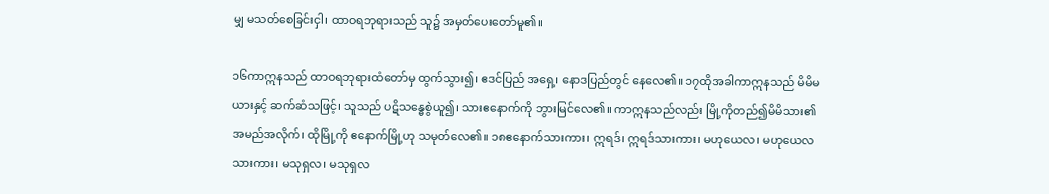မျှ မသတ်စေခြင်းငှါ၊ ထာဝရဘုရားသည် သူ၌ အမှတ်ပေးတော်မူ၏။

၁၆ကာဣနသည် ထာဝရဘုရားထံတော်မှ ထွက်သွား၍၊ ဧဒင်ပြည် အရှေ့၊ နောဒပြည်တွင် နေလေ၏။ ၁၇ထိုအခါကာဣနသည် မိမိမယားနှင့် ဆက်ဆံသဖြင့်၊ သူသည် ပဋိသန္ဓေစွဲယူ၍၊ သားဧနောက်ကို ဘွားမြင်လေ၏။ ကာဣနသည်လည်း မြို့ကိုတည်၍မိမိသား၏ အမည်အလိုက်၊ ထိုမြို့ကို ဧနောက်မြို့ဟု သမုတ်လေ၏။ ၁၈ဧနောက်သားကား၊ ဣရဒ်၊ ဣရဒ်သားကား၊ မဟုယေလ၊ မဟုယေလသားကား၊ မသုရှလ၊ မသုရှလ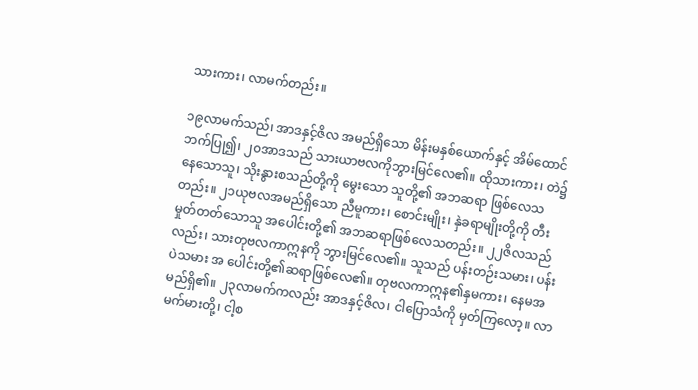သားကား၊ လာမက်တည်း။

၁၉လာမက်သည်၊ အာဒနှင့်ဇိလ အမည်ရှိသော မိန်းမနှစ်ယောက်နှင့် အိမ်ထောင်ဘက်ပြု၍၊ ၂၀အာဒသည် သားယာဗလကိုဘွားမြင်လေ၏။ ထိုသားကား၊ တဲ၌နေသောသူ၊ သိုးနွားစသည်တို့ကို မွေးသော သူတို့၏ အဘဆရာ ဖြစ်လေသတည်း။ ၂၁ယုဗလအမည်ရှိသော ညီမူကား၊ စောင်းမျိုး၊ နှဲခရာမျိုးတို့ကို တီးမှုတ်တတ်သောသူ အပေါင်းတို့၏ အဘဆရာဖြစ်လေသတည်း။ ၂၂ဇိလသည်လည်း၊ သားတုဗလကာဣနကို ဘွားမြင်လေ၏။ သူသည် ပန်းတဉ်းသမား၊ ပန်းပဲသမား အ ပေါင်းတို့၏ဆရာဖြစ်လေ၏။ တုဗလကာဣန၏နှမကား၊ နေမအမည်ရှိ၏။ ၂၃လာမက်ကလည်း အာဒနှင့်ဇိလ၊ ငါပြောသံကို မှတ်ကြလော့။ လာမက်မားတို့၊ ငါ့စ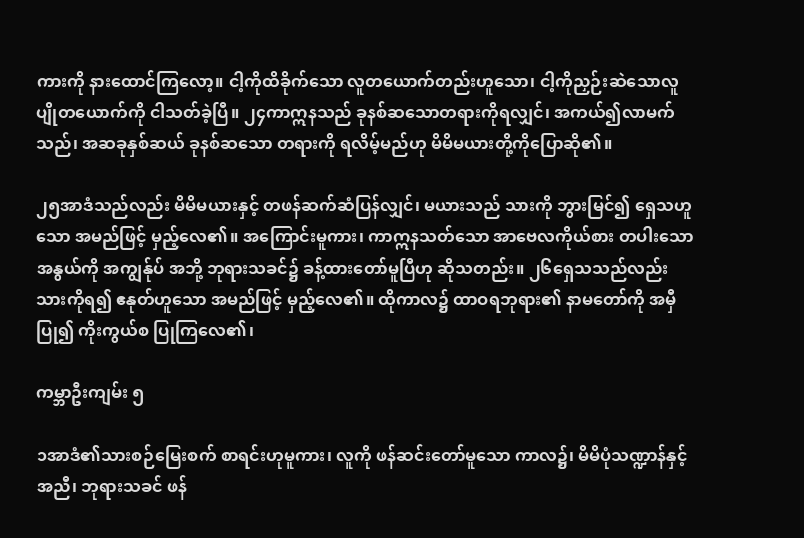ကားကို နားထောင်ကြလော့။ ငါ့ကိုထိခိုက်သော လူတယောက်တည်းဟူသော၊ ငါ့ကိုညှဉ်းဆဲသောလူပျိုတယောက်ကို ငါသတ်ခဲ့ပြီ။ ၂၄ကာဣနသည် ခုနစ်ဆသောတရားကိုရလျှင်၊ အကယ်၍လာမက်သည်၊ အဆခုနှစ်ဆယ် ခုနစ်ဆသော တရားကို ရလိမ့်မည်ဟု မိမိမယားတို့ကိုပြောဆို၏။

၂၅အာဒံသည်လည်း မိမိမယားနှင့် တဖန်ဆက်ဆံပြန်လျှင်၊ မယားသည် သားကို ဘွားမြင်၍ ရှေသဟူသော အမည်ဖြင့် မှည့်လေ၏။ အကြောင်းမူကား၊ ကာဣနသတ်သော အာဗေလကိုယ်စား တပါးသောအနွယ်ကို အကျွန်ုပ် အဘို့ ဘုရားသခင်၌ ခန့်ထားတော်မူပြီဟု ဆိုသတည်း။ ၂၆ရှေသသည်လည်း သားကိုရ၍ ဧနုတ်ဟူသော အမည်ဖြင့် မှည့်လေ၏။ ထိုကာလ၌ ထာဝရဘုရား၏ နာမတော်ကို အမှီပြု၍ ကိုးကွယ်စ ပြုကြလေ၏၊

ကမ္ဘာဦးကျမ်း ၅

၁အာဒံ၏သားစဉ်မြေးစက် စာရင်းဟုမူကား၊ လူကို ဖန်ဆင်းတော်မူသော ကာလ၌၊ မိမိပုံသဏ္ဍာန်နှင့် အညီ၊ ဘုရားသခင် ဖန်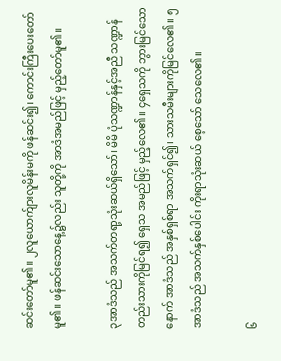ဆင်းတော်မူ၏။ ၂လူယောက်ျားလူမိန်းမကို ဖန်ဆင်း၍၊ ကောင်းကြီးပေးတော်မူ၏။ ဖန်ဆင်းသောနေ့၌လည်း သူတို့ကို အာဒံအမည်ဖြင့် မှည့်တော်မူ၏။

၃အာဒံသည် အသက်တရာ့သုံးဆယ်ရှိသော်၊ မိမိ ပုံသဏ္ဍာန်နှင့်အညီ သဏ္ဍာန်တည်းသားကိုမြင်ရ၍ ရှေသ အမည်ဖြင့် မှည့်လေ၏။ ၄ရှေသကို ဘွားမြင်သောနောက် အာဒံသည် အနှစ်ရှစ်ရာ အသက်ရှင်၍၊ သားသမီးများကိုမြင်လေ၏။ ၅အာဒံသည် အသက်နှစ်ပေါင်း ကိုးရာသုံးဆယ် စေ့သော် သေလေ၏။

၆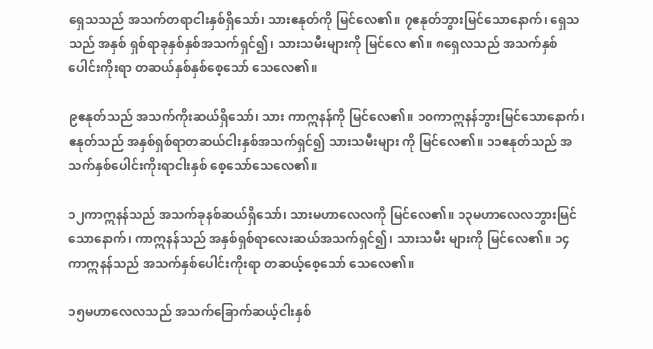ရှေသသည် အသက်တရာငါးနှစ်ရှိသော်၊ သားဧနုတ်ကို မြင်လေ၏။ ၇ဧနုတ်ဘွားမြင်သောနောက်၊ ရှေသသည် အနှစ် ရှစ်ရာခုနှစ်နှစ်အသက်ရှင်၍၊ သားသမီးများကို မြင်လေ ၏။ ၈ရှေလသည် အသက်နှစ်ပေါင်းကိုးရာ တဆယ်နှစ်နှစ်စေ့သော် သေလေ၏။

၉ဧနုတ်သည် အသက်ကိုးဆယ်ရှိသော်၊ သား ကာဣနန်ကို မြင်လေ၏။ ၁၀ကာဣနန်ဘွားမြင်သောနောက်၊ ဧနုတ်သည် အနှစ်ရှစ်ရာတဆယ်ငါးနှစ်အသက်ရှင်၍ သားသမီးများ ကို မြင်လေ၏။ ၁၁ဧနုတ်သည် အသက်နှစ်ပေါင်းကိုးရာငါးနှစ် စေ့သော်သေလေ၏။

၁၂ကာဣနန်သည် အသက်ခုနစ်ဆယ်ရှိသော်၊ သားမဟာလေလကို မြင်လေ၏။ ၁၃မဟာလေလဘွားမြင်သောနောက်၊ ကာဣနန်သည် အနှစ်ရှစ်ရာလေးဆယ်အသက်ရှင်၍၊ သားသမီး များကို မြင်လေ၏။ ၁၄ကာဣနန်သည် အသက်နှစ်ပေါင်းကိုးရာ တဆယ့်စေ့သော် သေလေ၏။

၁၅မဟာလေလသည် အသက်ခြောက်ဆယ့်ငါးနှစ်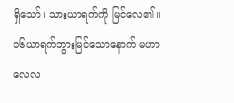ရှိသော်၊ သားယာရက်ကို မြင်လေ၏။ ၁၆ယာရက်ဘွားမြင်သောနောက် မဟာလေလ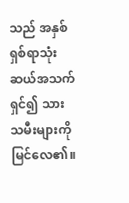သည် အနှစ်ရှစ်ရာသုံးဆယ်အသက်ရှင်၍ သားသမီးများကို မြင်လေ၏။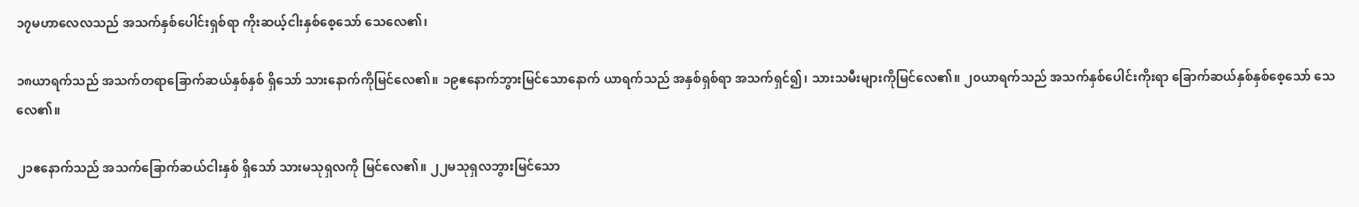၁၇မဟာလေလသည် အသက်နှစ်ပေါင်းရှစ်ရာ ကိုးဆယ့်ငါးနှစ်စေ့သော် သေလေ၏၊

၁၈ယာရက်သည် အသက်တရာခြောက်ဆယ်နှစ်နှစ် ရှိသော် သားနောက်ကိုမြင်လေ၏။ ၁၉ဧနောက်ဘွားမြင်သောနောက် ယာရက်သည် အနှစ်ရှစ်ရာ အသက်ရှင်၍၊ သားသမီးများကိုမြင်လေ၏။ ၂၀ယာရက်သည် အသက်နှစ်ပေါင်းကိုးရာ ခြောက်ဆယ်နှစ်နှစ်စေ့သော် သေလေ၏။

၂၁ဧနောက်သည် အသက်ခြောက်ဆယ်ငါးနှစ် ရှိသော် သားမသုရှလကို မြင်လေ၏။ ၂၂မသုရှလဘွားမြင်သော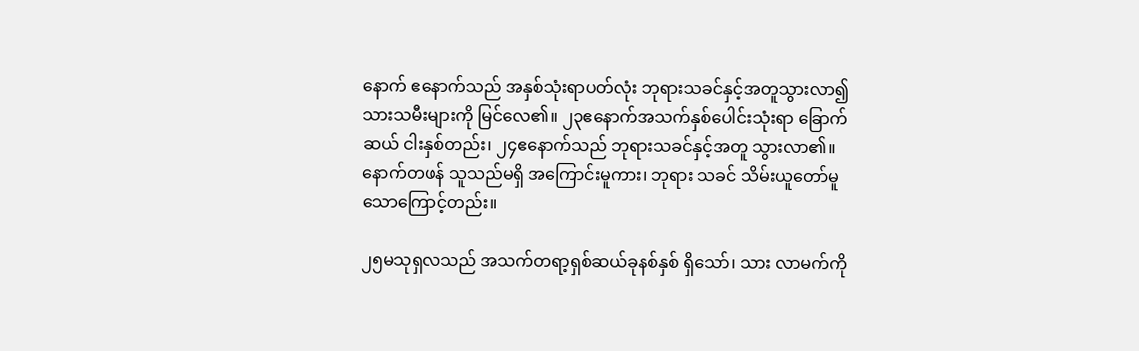နောက် ဧနောက်သည် အနှစ်သုံးရာပတ်လုံး ဘုရားသခင်နှင့်အတူသွားလာ၍ သားသမီးများကို မြင်လေ၏။ ၂၃ဧနောက်အသက်နှစ်ပေါင်းသုံးရာ ခြောက်ဆယ် ငါးနှစ်တည်း၊ ၂၄ဧနောက်သည် ဘုရားသခင်နှင့်အတူ သွားလာ၏။ နောက်တဖန် သူသည်မရှိ အကြောင်းမူကား၊ ဘုရား သခင် သိမ်းယူတော်မူသောကြောင့်တည်း။

၂၅မသုရှလသည် အသက်တရာ့ရှစ်ဆယ်ခုနစ်နှစ် ရှိသော်၊ သား လာမက်ကို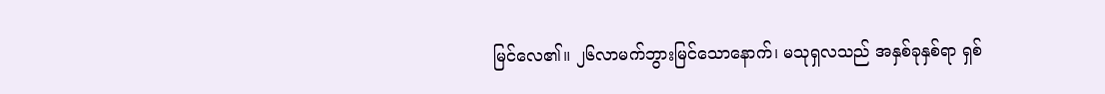မြင်လေ၏။ ၂၆လာမက်ဘွားမြင်သောနောက်၊ မသုရှလသည် အနှစ်ခုနှစ်ရာ ရှစ်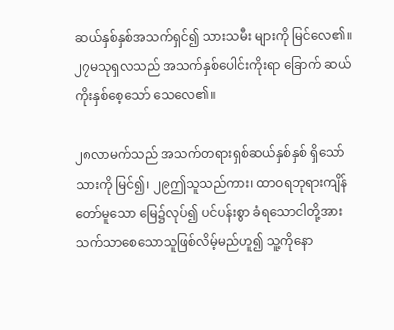ဆယ်နှစ်နှစ်အသက်ရှင်၍ သားသမီး များကို မြင်လေ၏။ ၂၇မသုရှလသည် အသက်နှစ်ပေါင်းကိုးရာ ခြောက် ဆယ်ကိုးနှစ်စေ့သော် သေလေ၏။

၂၈လာမက်သည် အသက်တရားရှစ်ဆယ်နှစ်နှစ် ရှိသော် သားကို မြင်၍၊ ၂၉ဤသူသည်ကား၊ ထာဝရဘုရားကျိန်တော်မူသော မြေ၌လုပ်၍ ပင်ပန်းစွာ ခံရသောငါတို့အား သက်သာစေသောသူဖြစ်လိမ့်မည်ဟူ၍ သူ့ကိုနော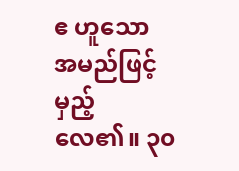ဧ ဟူသော အမည်ဖြင့် မှည့်လေ၏။ ၃၀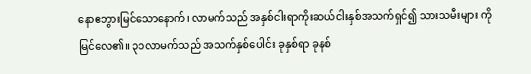နောဧဘွားမြင်သောနောက်၊ လာမက်သည် အနှစ်ငါးရာကိုးဆယ်ငါးနှစ်အသက်ရှင်၍ သားသမီးများ ကို မြင်လေ၏။ ၃၁လာမက်သည် အသက်နှစ်ပေါင်း ခုနှစ်ရာ ခုနစ်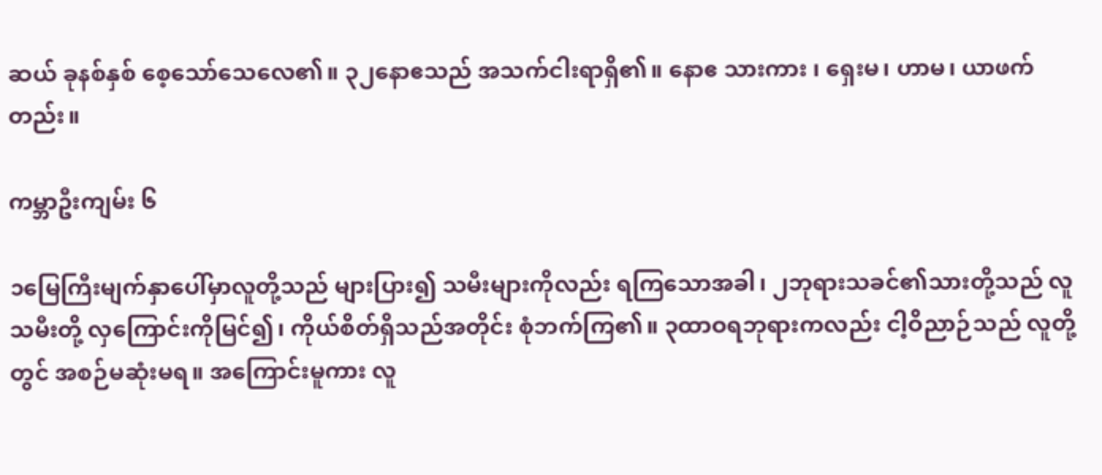ဆယ် ခုနစ်နှစ် စေ့သော်သေလေ၏။ ၃၂နောဧသည် အသက်ငါးရာရှိ၏။ နောဧ သားကား ၊ ရှေးမ၊ ဟာမ၊ ယာဖက်တည်း။

ကမ္ဘာဦးကျမ်း ၆

၁မြေကြီးမျက်နှာပေါ်မှာလူတို့သည် များပြား၍ သမီးများကိုလည်း ရကြသောအခါ၊ ၂ဘုရားသခင်၏သားတို့သည် လူသမီးတို့ လှကြောင်းကိုမြင်၍၊ ကိုယ်စိတ်ရှိသည်အတိုင်း စုံဘက်ကြ၏။ ၃ထာဝရဘုရားကလည်း ငါ့ဝိညာဉ်သည် လူတို့တွင် အစဉ်မဆုံးမရ။ အကြောင်းမူကား လူ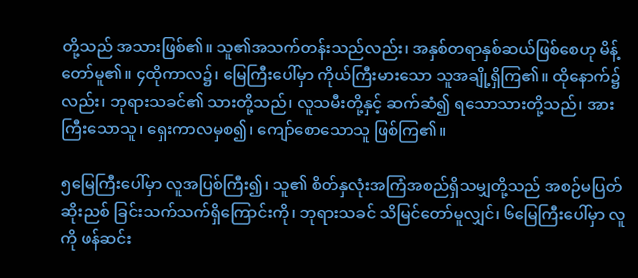တို့သည် အသားဖြစ်၏။ သူ၏အသက်တန်းသည်လည်း၊ အနှစ်တရာနှစ်ဆယ်ဖြစ်စေဟု မိန့်တော်မူ၏။ ၄ထိုကာလ၌၊ မြေကြီးပေါ်မှာ ကိုယ်ကြီးမားသော သူအချို့ရှိကြ၏။ ထိုနောက်၌လည်း၊ ဘုရားသခင်၏ သားတို့သည်၊ လူသမီးတို့နှင့် ဆက်ဆံ၍ ရသောသားတို့သည်၊ အားကြီးသောသူ၊ ရှေးကာလမှစ၍၊ ကျော်စောသောသူ ဖြစ်ကြ၏။

၅မြေကြီးပေါ်မှာ လူအပြစ်ကြီး၍၊ သူ၏ စိတ်နှလုံးအကြံအစည်ရှိသမျှတို့သည် အစဉ်မပြတ် ဆိုးညစ် ခြင်းသက်သက်ရှိကြောင်းကို၊ ဘုရားသခင် သိမြင်တော်မူလျှင်၊ ၆မြေကြီးပေါ်မှာ လူကို ဖန်ဆင်း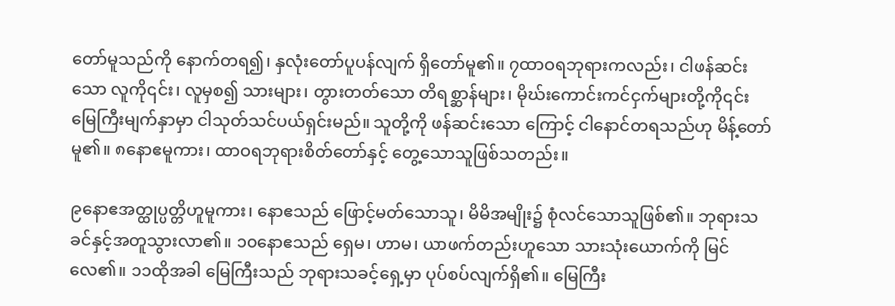တော်မူသည်ကို နောက်တရ၍၊ နှလုံးတော်ပူပန်လျက် ရှိတော်မူ၏။ ၇ထာဝရဘုရားကလည်း၊ ငါဖန်ဆင်းသော လူကို၎င်း၊ လူမှစ၍ သားများ၊ တွားတတ်သော တိရစ္ဆာန်များ၊ မိုဃ်းကောင်းကင်ငှက်များတို့ကို၎င်း မြေကြီးမျက်နှာမှာ ငါသုတ်သင်ပယ်ရှင်းမည်။ သူတို့ကို ဖန်ဆင်းသော ကြောင့် ငါနောင်တရသည်ဟု မိန့်တော်မူ၏။ ၈နောဧမူကား၊ ထာဝရဘုရားစိတ်တော်နှင့် တွေ့သောသူဖြစ်သတည်း။

၉နောဧအတ္ထုပ္ပတ္တိဟူမူကား၊ နောဧသည် ဖြောင့်မတ်သောသူ၊ မိမိအမျိုး၌ စုံလင်သောသူဖြစ်၏။ ဘုရားသခင်နှင့်အတူသွားလာ၏။ ၁၀နောဧသည် ရှေမ၊ ဟာမ၊ ယာဖက်တည်းဟူသော သားသုံးယောက်ကို မြင်လေ၏။ ၁၁ထိုအခါ မြေကြီးသည် ဘုရားသခင့်ရှေ့မှာ ပုပ်စပ်လျက်ရှိ၏။ မြေကြီး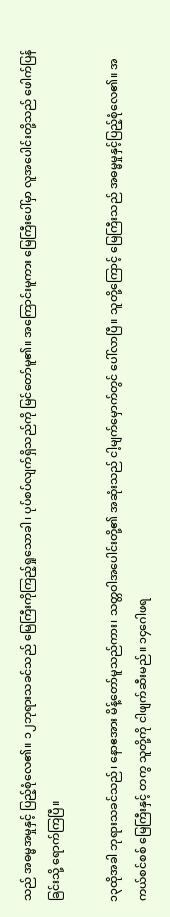သည် အဓမ္မအမှုနှင့် ပြည့်စုံလေ၏။ ၁၂ဘုရားသခင်သည် မြေကြီးကိုကြည့်ရှုသောခါ၊ ပုပ်စပ်လျက်ရှိသည်ကို မြင်တော်မူ၏။ အကြောင်းမူကား မြေကြီးပေါ်မှာ လူအပေါင်းတို့သည် ဖေါက်ပြန်ခြင်းသို့ ရောက်ကြပြီ။

၁၃ထိုအခါ ဘုရားသခင်သည်၊ နောဧအား မိန့်တော်မူသည်ကား၊ သတ္တဝါအပေါင်းတို့၏ အဆုံးသည် ငါ့မျက်မှောက်တွင် ပေါ်လာပြီ။ သူတို့ကြောင့် မြေကြီးသည် အဓမ္မမှုနှင့်ပြည့်စုံလေ၏။ အကယ်စင်စစ် မြေကြီးနှင့် တကွ သူတို့ကို ငါဖျက်ဆီးမည်။ ၁၄ဂေါဖရ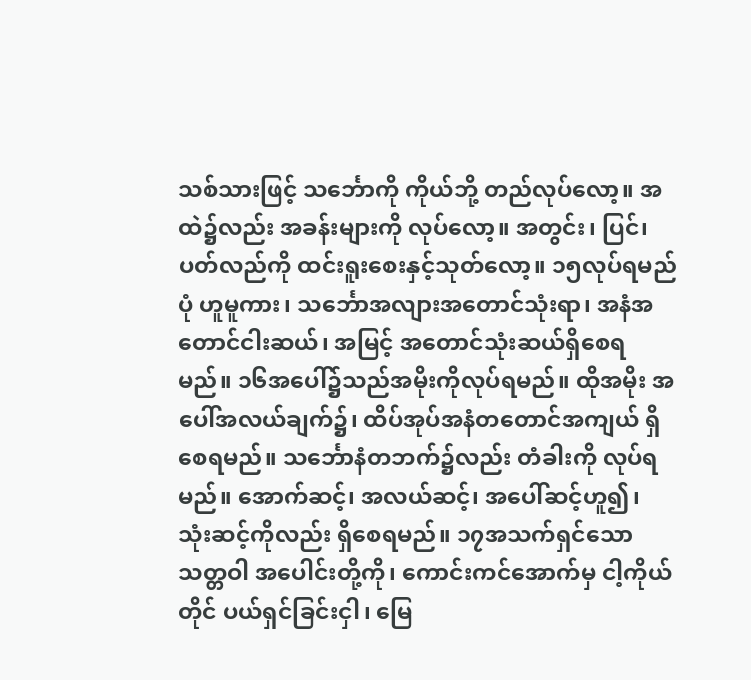သစ်သားဖြင့် သင်္ဘောကို ကိုယ်ဘို့ တည်လုပ်လော့။ အထဲ၌လည်း အခန်းများကို လုပ်လော့။ အတွင်း၊ ပြင်၊ ပတ်လည်ကို ထင်းရူးစေးနှင့်သုတ်လော့။ ၁၅လုပ်ရမည်ပုံ ဟူမူကား၊ သင်္ဘောအလျားအတောင်သုံးရာ၊ အနံအတောင်ငါးဆယ်၊ အမြင့် အတောင်သုံးဆယ်ရှိစေရမည်။ ၁၆အပေါ်၌သည်အမိုးကိုလုပ်ရမည်။ ထိုအမိုး အပေါ်အလယ်ချက်၌၊ ထိပ်အုပ်အနံတတောင်အကျယ် ရှိစေရမည်။ သင်္ဘောနံတဘက်၌လည်း တံခါးကို လုပ်ရမည်။ အောက်ဆင့်၊ အလယ်ဆင့်၊ အပေါ်ဆင့်ဟူ၍၊ သုံးဆင့်ကိုလည်း ရှိစေရမည်။ ၁၇အသက်ရှင်သော သတ္တဝါ အပေါင်းတို့ကို၊ ကောင်းကင်အောက်မှ ငါ့ကိုယ်တိုင် ပယ်ရှင်ခြင်းငှါ၊ မြေ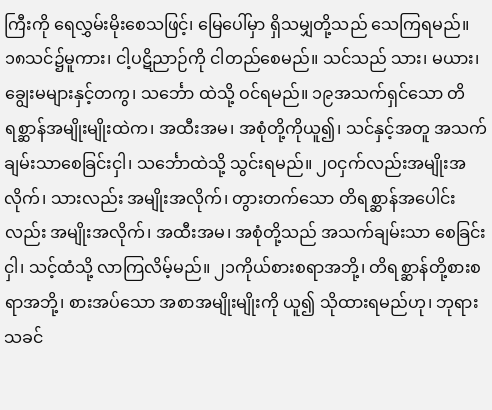ကြီးကို ရေလွှမ်းမိုးစေသဖြင့်၊ မြေပေါ်မှာ ရှိသမျှတို့သည် သေကြရမည်။ ၁၈သင်၌မူကား၊ ငါ့ပဋိညာဉ်ကို ငါတည်စေမည်။ သင်သည် သား၊ မယား၊ ချွေးမများနှင့်တကွ၊ သင်္ဘော ထဲသို့ ဝင်ရမည်။ ၁၉အသက်ရှင်သော တိရစ္ဆာန်အမျိုးမျိုးထဲက၊ အထီးအမ၊ အစုံတို့ကိုယူ၍၊ သင်နှင့်အတူ အသက် ချမ်းသာစေခြင်းငှါ၊ သင်္ဘောထဲသို့ သွင်းရမည်။ ၂၀ငှက်လည်းအမျိုးအလိုက်၊ သားလည်း အမျိုးအလိုက်၊ တွားတက်သော တိရစ္ဆာန်အပေါင်းလည်း အမျိုးအလိုက်၊ အထီးအမ၊ အစုံတို့သည် အသက်ချမ်းသာ စေခြင်းငှါ၊ သင့်ထံသို့ လာကြလိမ့်မည်။ ၂၁ကိုယ်စားစရာအဘို့၊ တိရစ္ဆာန်တို့စားစရာအဘို့၊ စားအပ်သော အစာအမျိုးမျိုးကို ယူ၍ သိုထားရမည်ဟု၊ ဘုရားသခင်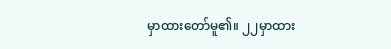မှာထားတော်မူ၏။ ၂၂မှာထား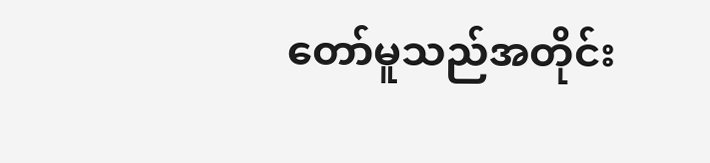တော်မူသည်အတိုင်း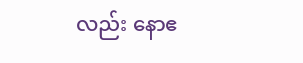လည်း နောဧ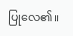ပြုလေ၏။